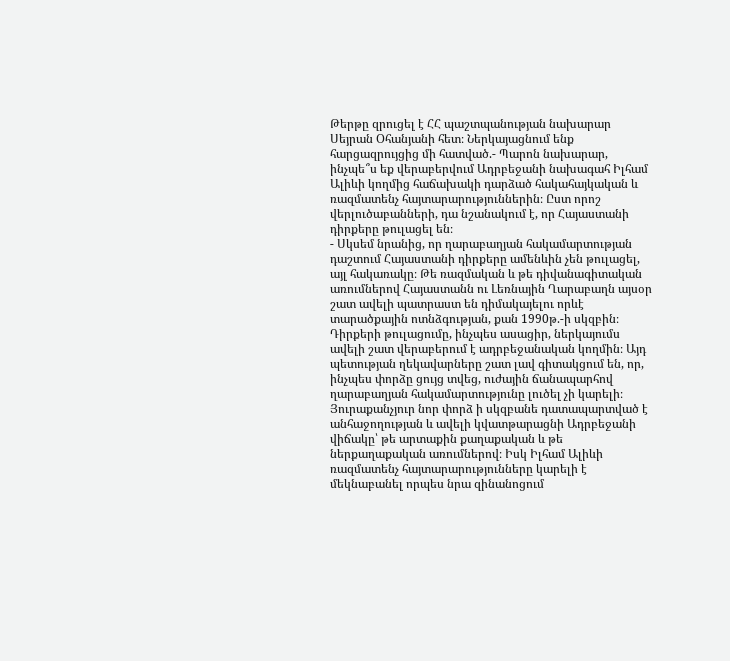Թերթը զրուցել է ՀՀ պաշտպանության նախարար Սեյրան Օհանյանի հետ։ Ներկայացնում ենք հարցազրույցից մի հատված.- Պարոն նախարար, ինչպե՞ս եք վերաբերվում Ադրբեջանի նախագահ Իլհամ Ալիևի կողմից հաճախակի դարձած հակահայկական և ռազմատենչ հայտարարություններին։ Ըստ որոշ վերլուծաբանների, դա նշանակում է, որ Հայաստանի դիրքերը թուլացել են։
- Սկսեմ նրանից, որ ղարաբաղյան հակամարտության դաշտում Հայաստանի դիրքերը ամենևին չեն թուլացել, այլ հակառակը։ Թե ռազմական և թե դիվանագիտական առումներով Հայաստանն ու Լեռնային Ղարաբաղն այսօր շատ ավելի պատրաստ են դիմակայելու որևէ տարածքային ոտնձգության, քան 1990թ.-ի սկզբին։ Դիրքերի թուլացումը, ինչպես ասացիր, ներկայումս ավելի շատ վերաբերում է ադրբեջանական կողմին։ Այդ պետության ղեկավարները շատ լավ գիտակցում են, որ, ինչպես փորձը ցույց տվեց, ուժային ճանապարհով ղարաբաղյան հակամարտությունը լուծել չի կարելի։ Յուրաքանչյուր նոր փորձ ի սկզբանե դատապարտված է անհաջողության և ավելի կվատթարացնի Ադրբեջանի վիճակը՝ թե արտաքին քաղաքական և թե ներքաղաքական առումներով։ Իսկ Իլհամ Ալիևի ռազմատենչ հայտարարությունները կարելի է մեկնաբանել որպես նրա զինանոցում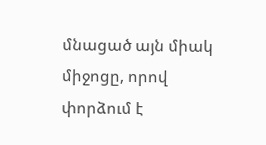մնացած այն միակ միջոցը, որով փորձում է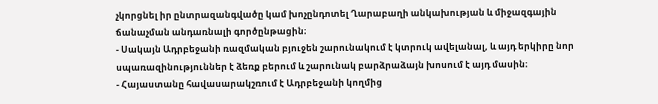չկորցնել իր ընտրազանգվածը կամ խոչընդոտել Ղարաբաղի անկախության և միջազգային ճանաչման անդառնալի գործընթացին։
- Սակայն Ադրբեջանի ռազմական բյուջեն շարունակում է կտրուկ ավելանալ, և այդ երկիրը նոր սպառազինություններ է ձեռք բերում և շարունակ բարձրաձայն խոսում է այդ մասին։
- Հայաստանը հավասարակշռում է Ադրբեջանի կողմից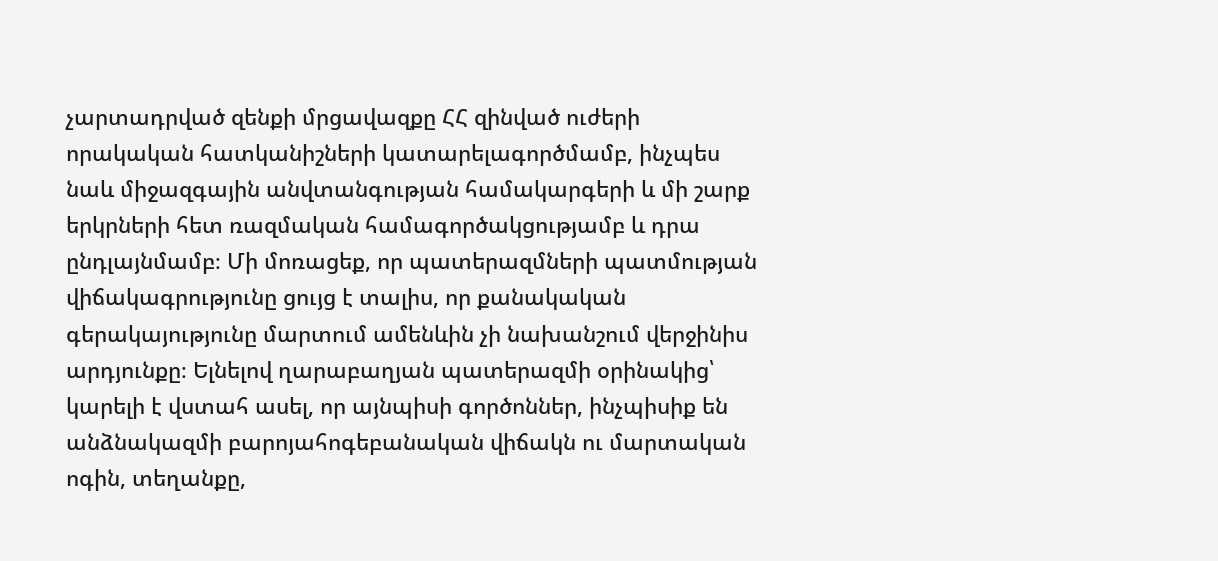չարտադրված զենքի մրցավազքը ՀՀ զինված ուժերի որակական հատկանիշների կատարելագործմամբ, ինչպես նաև միջազգային անվտանգության համակարգերի և մի շարք երկրների հետ ռազմական համագործակցությամբ և դրա ընդլայնմամբ։ Մի մոռացեք, որ պատերազմների պատմության վիճակագրությունը ցույց է տալիս, որ քանակական գերակայությունը մարտում ամենևին չի նախանշում վերջինիս արդյունքը։ Ելնելով ղարաբաղյան պատերազմի օրինակից՝ կարելի է վստահ ասել, որ այնպիսի գործոններ, ինչպիսիք են անձնակազմի բարոյահոգեբանական վիճակն ու մարտական ոգին, տեղանքը,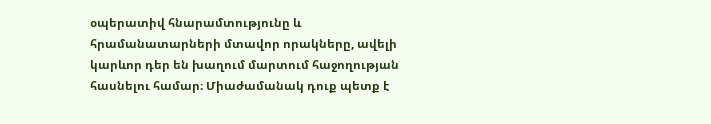օպերատիվ հնարամտությունը և հրամանատարների մտավոր որակները, ավելի կարևոր դեր են խաղում մարտում հաջողության հասնելու համար։ Միաժամանակ դուք պետք է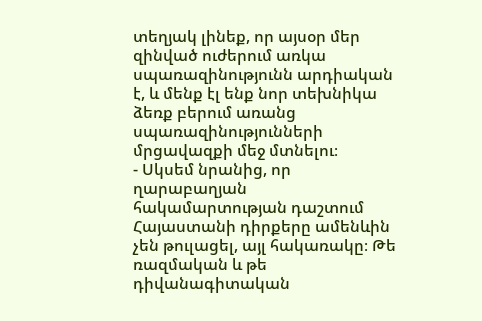տեղյակ լինեք, որ այսօր մեր զինված ուժերում առկա սպառազինությունն արդիական է, և մենք էլ ենք նոր տեխնիկա ձեռք բերում առանց սպառազինությունների մրցավազքի մեջ մտնելու։
- Սկսեմ նրանից, որ ղարաբաղյան հակամարտության դաշտում Հայաստանի դիրքերը ամենևին չեն թուլացել, այլ հակառակը։ Թե ռազմական և թե դիվանագիտական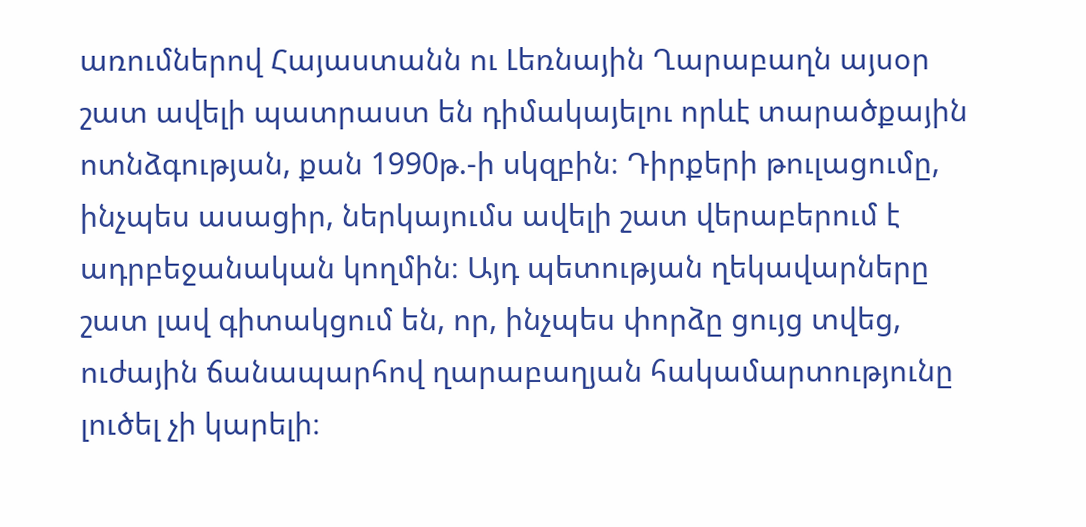առումներով Հայաստանն ու Լեռնային Ղարաբաղն այսօր շատ ավելի պատրաստ են դիմակայելու որևէ տարածքային ոտնձգության, քան 1990թ.-ի սկզբին։ Դիրքերի թուլացումը, ինչպես ասացիր, ներկայումս ավելի շատ վերաբերում է ադրբեջանական կողմին։ Այդ պետության ղեկավարները շատ լավ գիտակցում են, որ, ինչպես փորձը ցույց տվեց, ուժային ճանապարհով ղարաբաղյան հակամարտությունը լուծել չի կարելի։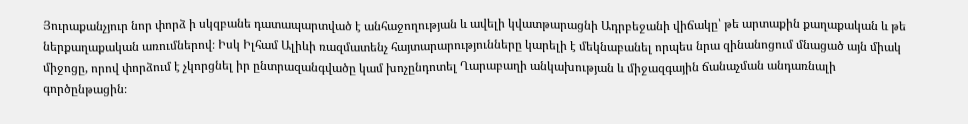Յուրաքանչյուր նոր փորձ ի սկզբանե դատապարտված է անհաջողության և ավելի կվատթարացնի Ադրբեջանի վիճակը՝ թե արտաքին քաղաքական և թե ներքաղաքական առումներով։ Իսկ Իլհամ Ալիևի ռազմատենչ հայտարարությունները կարելի է մեկնաբանել որպես նրա զինանոցում մնացած այն միակ միջոցը, որով փորձում է չկորցնել իր ընտրազանգվածը կամ խոչընդոտել Ղարաբաղի անկախության և միջազգային ճանաչման անդառնալի գործընթացին։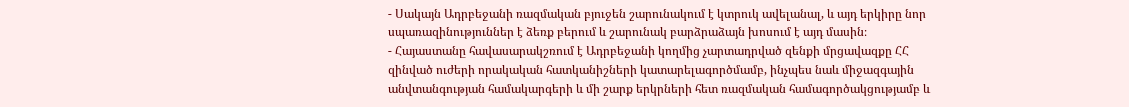- Սակայն Ադրբեջանի ռազմական բյուջեն շարունակում է կտրուկ ավելանալ, և այդ երկիրը նոր սպառազինություններ է ձեռք բերում և շարունակ բարձրաձայն խոսում է այդ մասին։
- Հայաստանը հավասարակշռում է Ադրբեջանի կողմից չարտադրված զենքի մրցավազքը ՀՀ զինված ուժերի որակական հատկանիշների կատարելագործմամբ, ինչպես նաև միջազգային անվտանգության համակարգերի և մի շարք երկրների հետ ռազմական համագործակցությամբ և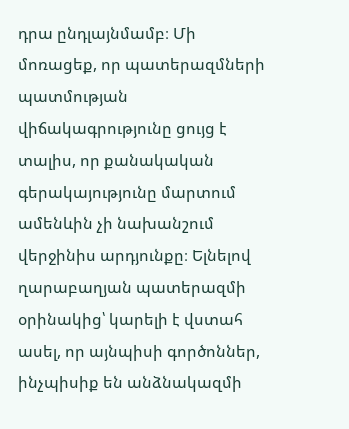դրա ընդլայնմամբ։ Մի մոռացեք, որ պատերազմների պատմության վիճակագրությունը ցույց է տալիս, որ քանակական գերակայությունը մարտում ամենևին չի նախանշում վերջինիս արդյունքը։ Ելնելով ղարաբաղյան պատերազմի օրինակից՝ կարելի է վստահ ասել, որ այնպիսի գործոններ, ինչպիսիք են անձնակազմի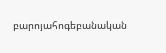բարոյահոգեբանական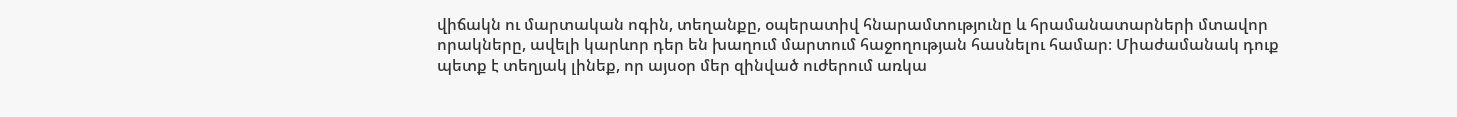վիճակն ու մարտական ոգին, տեղանքը, օպերատիվ հնարամտությունը և հրամանատարների մտավոր որակները, ավելի կարևոր դեր են խաղում մարտում հաջողության հասնելու համար։ Միաժամանակ դուք պետք է տեղյակ լինեք, որ այսօր մեր զինված ուժերում առկա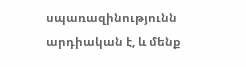սպառազինությունն արդիական է, և մենք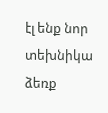էլ ենք նոր տեխնիկա ձեռք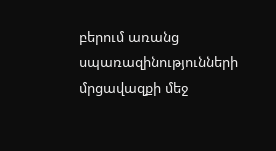բերում առանց սպառազինությունների մրցավազքի մեջ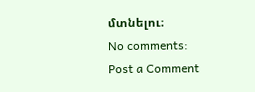մտնելու։
No comments:
Post a Comment